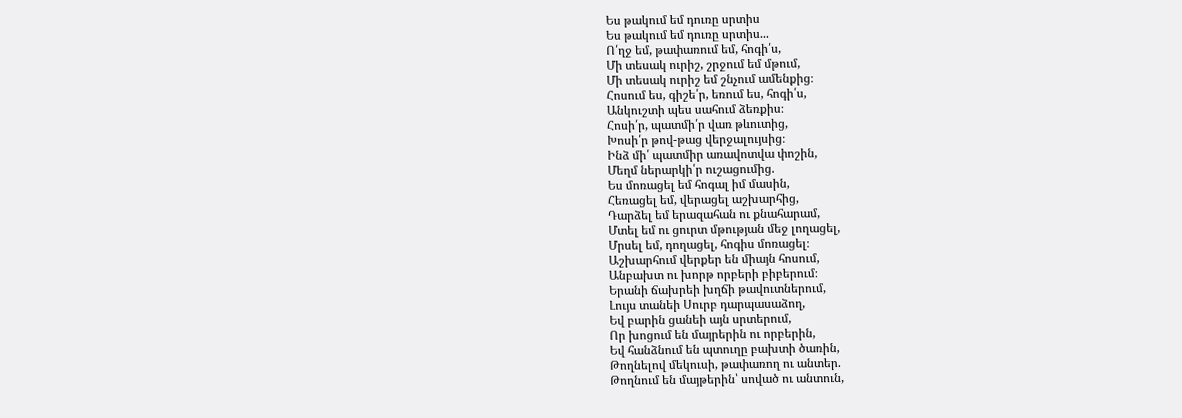Ես թակում եմ դուռը սրտիս
Ես թակում եմ դուռը սրտիս...
Ո՛ղջ եմ, թափառում եմ, հոգի՛ս,
Մի տեսակ ուրիշ, շրջում եմ մթում,
Մի տեսակ ուրիշ եմ շնչում ամենքից։
Հոսում ես, գիշե՛ր, եռում ես, հոգի՛ս,
Անկուշտի պես սահում ձեռքիս։
Հոսի՛ր, պատմի՛ր վառ թևուտից,
Խոսի՛ր թով-թաց վերջալույսից։
Ինձ մի՛ պատմիր առավոտվա փոշին,
Մեղմ ներարկի՛ր ուշացումից.
Ես մոռացել եմ հոգալ իմ մասին,
Հեռացել եմ, վերացել աշխարհից,
Դարձել եմ երազահան ու քնահարամ,
Մտել եմ ու ցուրտ մթության մեջ լողացել,
Մրսել եմ, դողացել, հոգիս մոռացել։
Աշխարհում վերքեր են միայն հոսում,
Անբախտ ու խորթ որբերի բիբերում։
Երանի ճախրեի խղճի թավուտներում,
Լույս տանեի Սուրբ դարպասաձող,
Եվ բարին ցանեի այն սրտերում,
Որ խոցում են մայրերին ու որբերին,
Եվ հանձնում են պտուղը բախտի ծառին,
Թողնելով մեկուսի, թափառող ու անտեր.
Թողնում են մայթերին՝ սոված ու անտուն,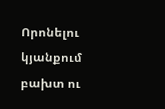Որոնելու կյանքում բախտ ու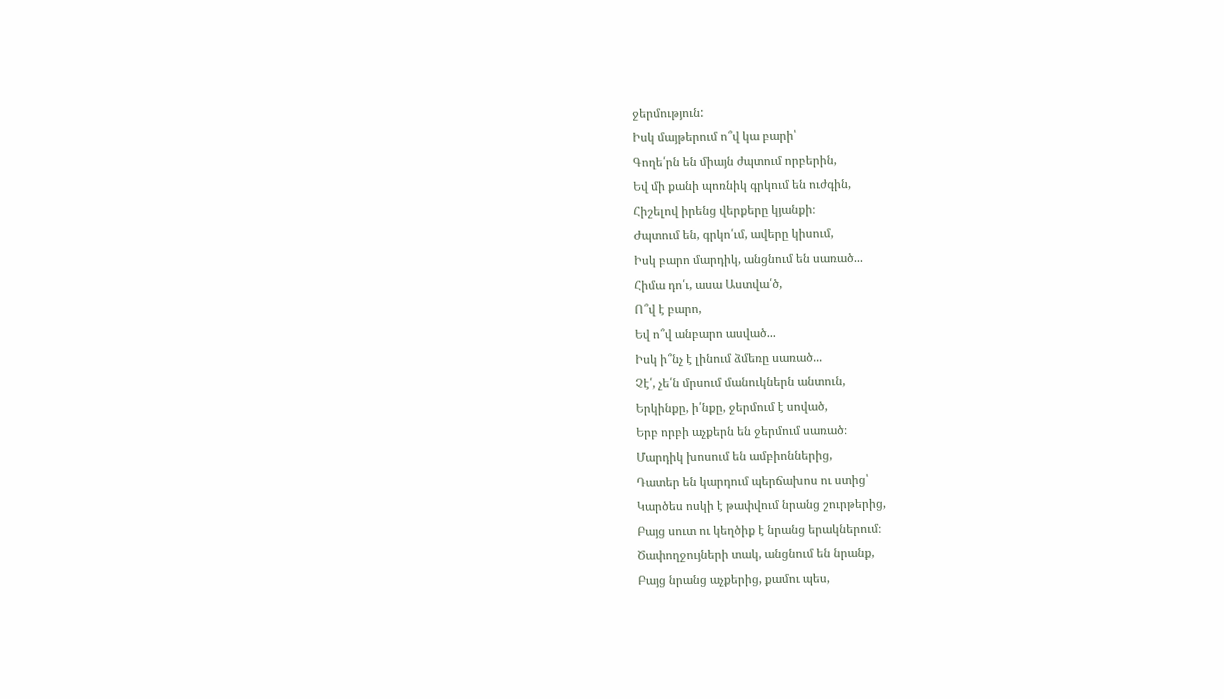ջերմություն:
Իսկ մայթերում ո՞վ կա բարի՝
Գողե՛րն են միայն ժպտում որբերին,
Եվ մի քանի պոռնիկ գրկում են ուժգին,
Հիշելով իրենց վերքերը կյանքի։
Ժպտում են, գրկո՛ւմ, ավերը կիսում,
Իսկ բարո մարդիկ, անցնում են սառած...
Հիմա դո՛ւ, ասա Աստվա՛ծ,
Ո՞վ է բարո,
Եվ ո՞վ անբարո ասված...
Իսկ ի՞նչ է լինում ձմեռը սառած...
Չէ՛, չե՛ն մրսում մանուկներն անտուն,
Երկինքը, ի՛նքը, ջերմում է սոված,
Երբ որբի աչքերն են ջերմում սառած։
Մարդիկ խոսում են ամբիոններից,
Դատեր են կարդում պերճախոս ու ստից՝
Կարծես ոսկի է թափվում նրանց շուրթերից,
Բայց սուտ ու կեղծիք է նրանց երակներում։
Ծափողջույների տակ, անցնում են նրանք,
Բայց նրանց աչքերից, քամու պես,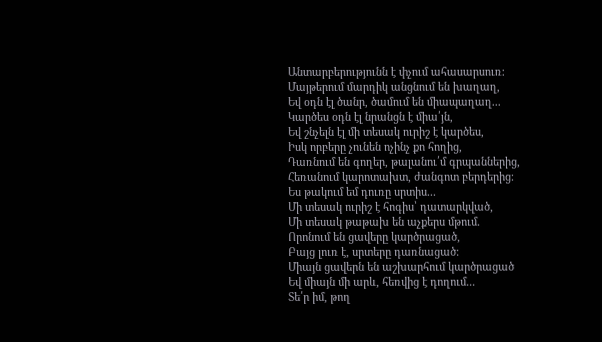Անտարբերությունն է փչում ահասարսուռ։
Մայթերում մարդիկ անցնում են խաղաղ,
Եվ օդն էլ ծանր, ծամում են միապաղաղ...
Կարծես օդն էլ նրանցն է միա՛յն,
Եվ շնչելն էլ մի տեսակ ուրիշ է կարծես,
Իսկ որբերը չունեն ոչինչ քո հողից,
Դառնում են գողեր, թալանու՛մ գրպաններից,
Հեռանում կարոտախտ, ժանգոտ բերդերից։
Ես թակում եմ դուռը սրտիս...
Մի տեսակ ուրիշ է հոգիս՝ դատարկված,
Մի տեսակ թաթախ են աչքերս մթում.
Որոնում են ցավերը կարծրացած,
Բայց լուռ է, սրտերը դառնացած։
Միայն ցավերն են աշխարհում կարծրացած
Եվ միայն մի արև, հեռվից է դողում...
Տե՛ր իմ, թող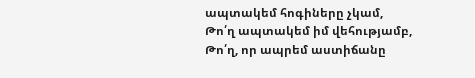ապտակեմ հոգիները չկամ,
Թո՛ղ ապտակեմ իմ վեհությամբ,
Թո՛ղ, որ ապրեմ աստիճանը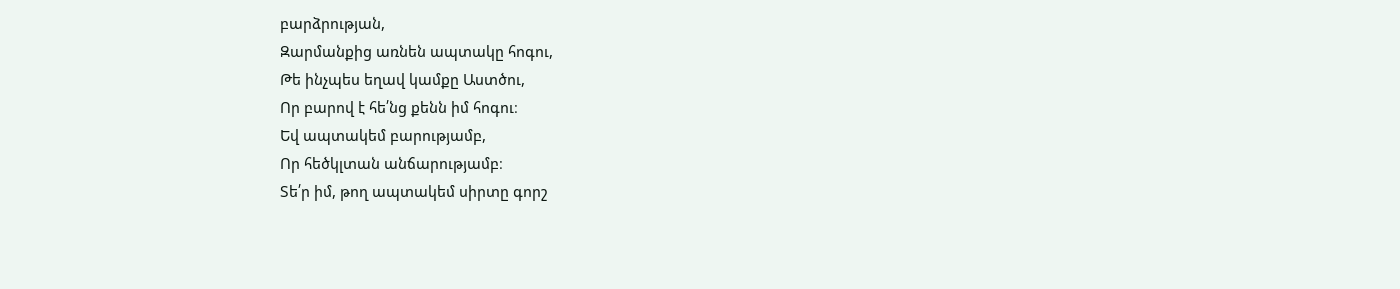բարձրության,
Զարմանքից առնեն ապտակը հոգու,
Թե ինչպես եղավ կամքը Աստծու,
Որ բարով է հե՛նց քենն իմ հոգու։
Եվ ապտակեմ բարությամբ,
Որ հեծկլտան անճարությամբ։
Տե՛ր իմ, թող ապտակեմ սիրտը գորշ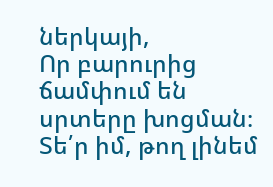ներկայի,
Որ բարուրից ճամփում են սրտերը խոցման։
Տե՛ր իմ, թող լինեմ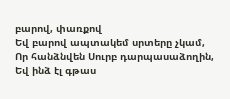բարով, փառքով
Եվ բարով ապտակեմ սրտերը չկամ,
Որ հանձնվեն Սուրբ դարպասաձողին,
Եվ ինձ էլ գթաս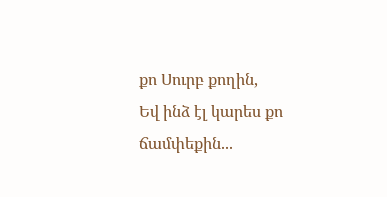քո Սուրբ քողին,
Եվ ինձ էլ կարես քո ճամփեքին...